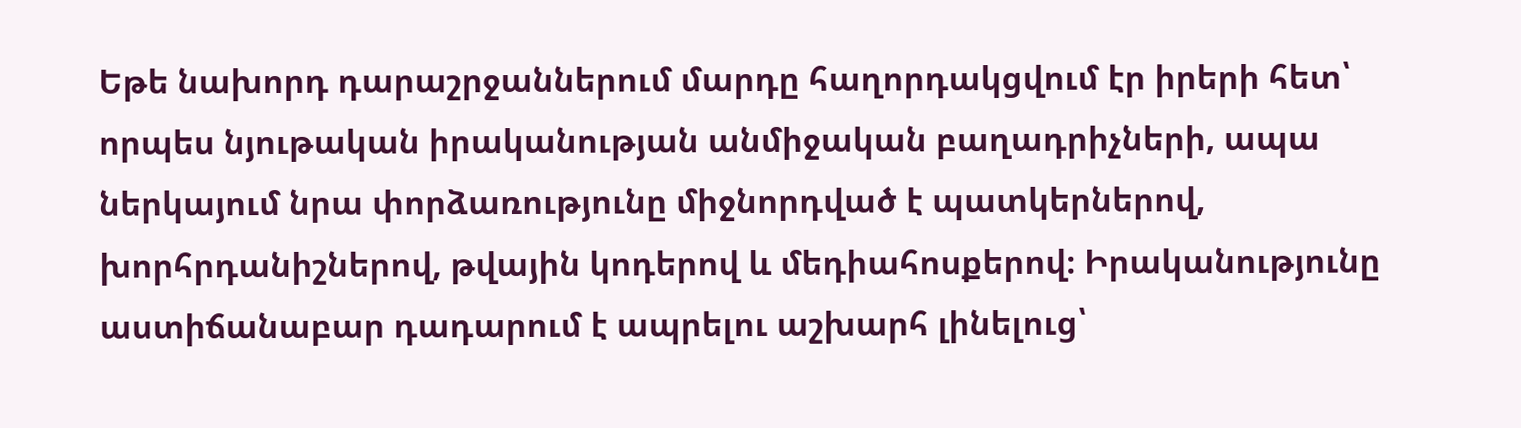Եթե նախորդ դարաշրջաններում մարդը հաղորդակցվում էր իրերի հետ՝ որպես նյութական իրականության անմիջական բաղադրիչների, ապա ներկայում նրա փորձառությունը միջնորդված է պատկերներով, խորհրդանիշներով, թվային կոդերով և մեդիահոսքերով։ Իրականությունը աստիճանաբար դադարում է ապրելու աշխարհ լինելուց՝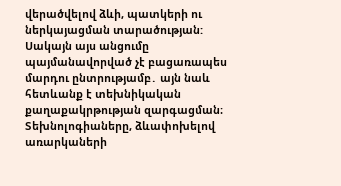վերածվելով ձևի, պատկերի ու ներկայացման տարածության: Սակայն այս անցումը պայմանավորված չէ բացառապես մարդու ընտրությամբ․ այն նաև հետևանք է տեխնիկական քաղաքակրթության զարգացման։ Տեխնոլոգիաները, ձևափոխելով առարկաների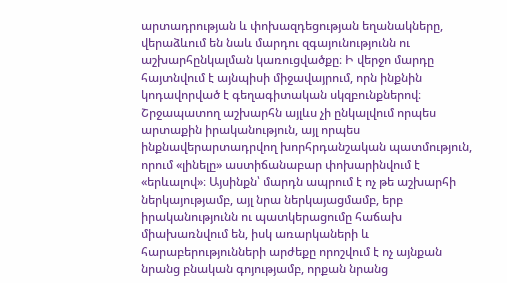արտադրության և փոխազդեցության եղանակները, վերաձևում են նաև մարդու զգայունությունն ու աշխարհընկալման կառուցվածքը։ Ի վերջո մարդը հայտնվում է այնպիսի միջավայրում, որն ինքնին կոդավորված է գեղագիտական սկզբունքներով։ Շրջապատող աշխարհն այլևս չի ընկալվում որպես արտաքին իրականություն, այլ որպես ինքնավերարտադրվող խորհրդանշական պատմություն, որում «լինելը» աստիճանաբար փոխարինվում է «երևալով»։ Այսինքն՝ մարդն ապրում է ոչ թե աշխարհի ներկայությամբ, այլ նրա ներկայացմամբ, երբ իրականությունն ու պատկերացումը հաճախ միախառնվում են, իսկ առարկաների և հարաբերությունների արժեքը որոշվում է ոչ այնքան նրանց բնական գոյությամբ, որքան նրանց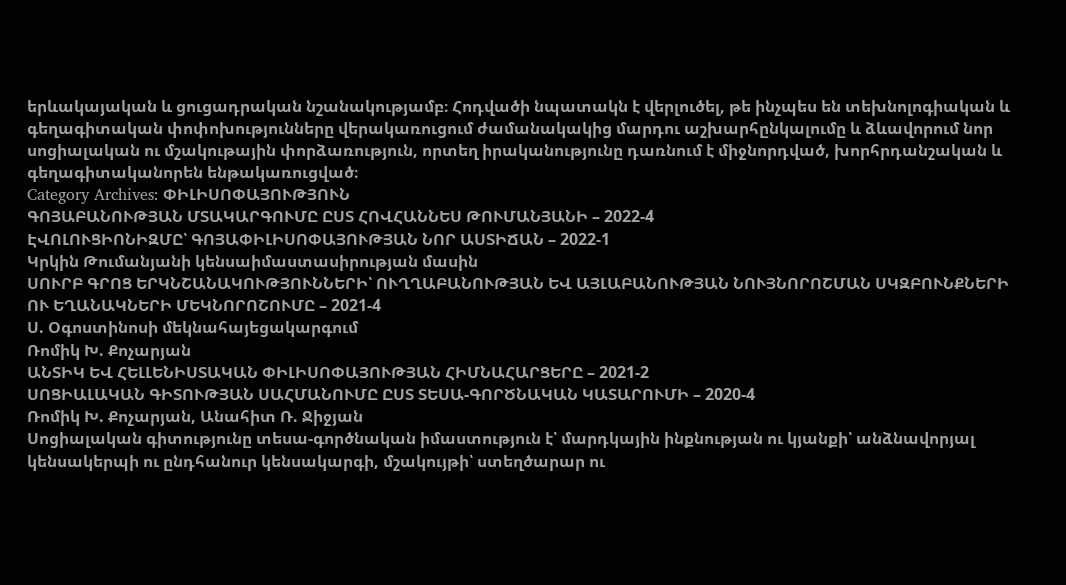երևակայական և ցուցադրական նշանակությամբ։ Հոդվածի նպատակն է վերլուծել, թե ինչպես են տեխնոլոգիական և գեղագիտական փոփոխությունները վերակառուցում ժամանակակից մարդու աշխարհընկալումը և ձևավորում նոր սոցիալական ու մշակութային փորձառություն, որտեղ իրականությունը դառնում է միջնորդված, խորհրդանշական և գեղագիտականորեն ենթակառուցված։
Category Archives: ՓԻԼԻՍՈՓԱՅՈՒԹՅՈՒՆ
ԳՈՅԱԲԱՆՈՒԹՅԱՆ ՄՏԱԿԱՐԳՈՒՄԸ ԸՍՏ ՀՈՎՀԱՆՆԵՍ ԹՈՒՄԱՆՅԱՆԻ – 2022-4
ԷՎՈԼՈՒՑԻՈՆԻԶՄԸ՝ ԳՈՅԱՓԻԼԻՍՈՓԱՅՈՒԹՅԱՆ ՆՈՐ ԱՍՏԻՃԱՆ – 2022-1
Կրկին Թումանյանի կենսաիմաստասիրության մասին
ՍՈՒՐԲ ԳՐՈՑ ԵՐԿՆՇԱՆԱԿՈՒԹՅՈՒՆՆԵՐԻ՝ ՈՒՂՂԱԲԱՆՈՒԹՅԱՆ ԵՎ ԱՅԼԱԲԱՆՈՒԹՅԱՆ ՆՈՒՅՆՈՐՈՇՄԱՆ ՍԿԶԲՈՒՆՔՆԵՐԻ ՈՒ ԵՂԱՆԱԿՆԵՐԻ ՄԵԿՆՈՐՈՇՈՒՄԸ – 2021-4
Ս. Օգոստինոսի մեկնահայեցակարգում
Ռոմիկ Խ. Քոչարյան
ԱՆՏԻԿ ԵՎ ՀԵԼԼԵՆԻՍՏԱԿԱՆ ՓԻԼԻՍՈՓԱՅՈՒԹՅԱՆ ՀԻՄՆԱՀԱՐՑԵՐԸ – 2021-2
ՍՈՑԻԱԼԱԿԱՆ ԳԻՏՈՒԹՅԱՆ ՍԱՀՄԱՆՈՒՄԸ ԸՍՏ ՏԵՍԱ-ԳՈՐԾՆԱԿԱՆ ԿԱՏԱՐՈՒՄԻ – 2020-4
Ռոմիկ Խ. Քոչարյան, Անահիտ Ռ. Ջիջյան
Սոցիալական գիտությունը տեսա-գործնական իմաստություն է՝ մարդկային ինքնության ու կյանքի՝ անձնավորյալ կենսակերպի ու ընդհանուր կենսակարգի, մշակույթի՝ ստեղծարար ու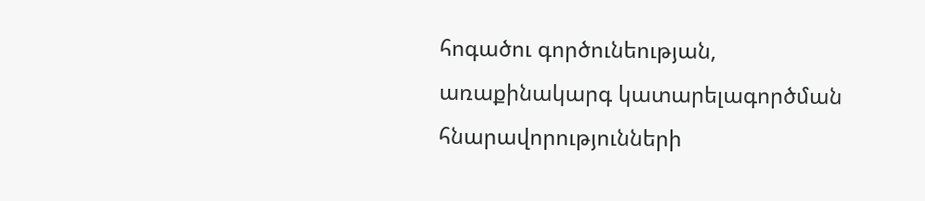հոգածու գործունեության, առաքինակարգ կատարելագործման հնարավորությունների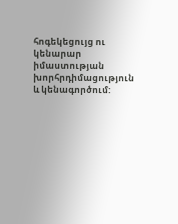հոգեկեցույց ու կենարար իմաստության խորհրդիմացություն և կենագործում: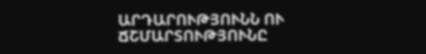ԱՐԴԱՐՈՒԹՅՈՒՆՆ ՈՒ ՃՇՄԱՐՏՈՒԹՅՈՒՆԸ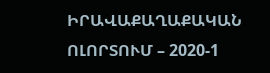ԻՐԱՎԱՔԱՂԱՔԱԿԱՆ ՈԼՈՐՏՈՒՄ – 2020-1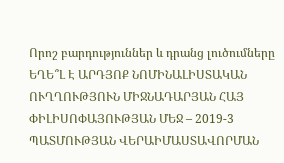Որոշ բարդություններ և դրանց լուծումները
ԵՂԵ՞Լ Է ԱՐԴՅՈՔ ՆՈՄԻՆԱԼԻՍՏԱԿԱՆ ՈՒՂՂՈՒԹՅՈՒՆ ՄԻՋՆԱԴԱՐՅԱՆ ՀԱՅ ՓԻԼԻՍՈՓԱՅՈՒԹՅԱՆ ՄԵՋ – 2019-3
ՊԱՏՄՈՒԹՅԱՆ ՎԵՐԱԻՄԱՍՏԱՎՈՐՄԱՆ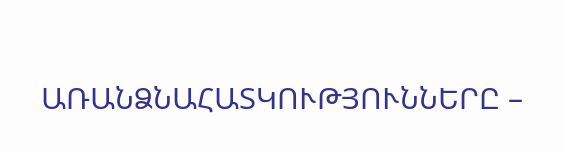ԱՌԱՆՁՆԱՀԱՏԿՈՒԹՅՈՒՆՆԵՐԸ –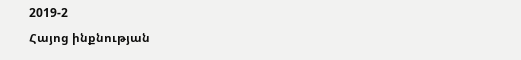2019-2
Հայոց ինքնության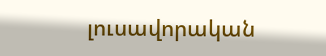լուսավորական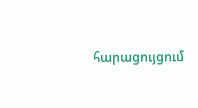հարացույցում